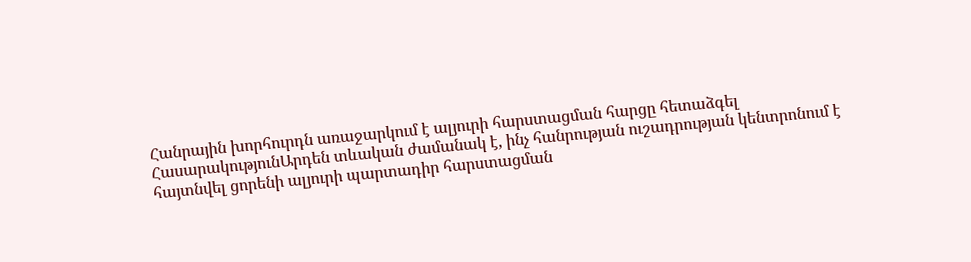Հանրային խորհուրդն առաջարկում է ալյուրի հարստացման հարցը հետաձգել
ՀասարակությունԱրդեն տևական ժամանակ է, ինչ հանրության ուշադրության կենտրոնում է հայտնվել ցորենի ալյուրի պարտադիր հարստացման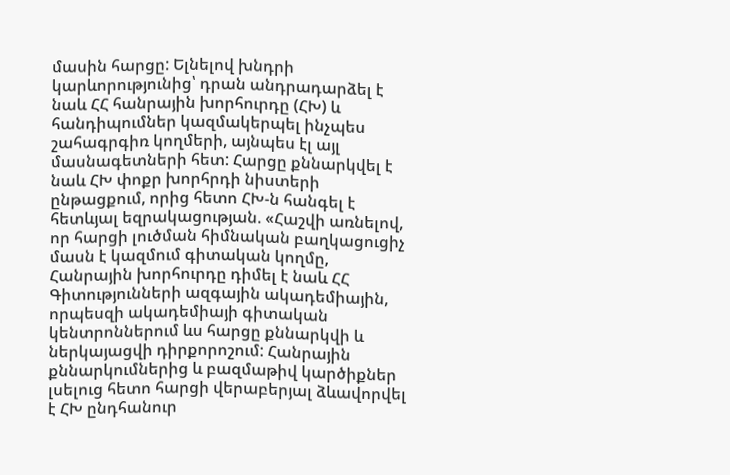մասին հարցը: Ելնելով խնդրի կարևորությունից՝ դրան անդրադարձել է նաև ՀՀ հանրային խորհուրդը (ՀԽ) և հանդիպումներ կազմակերպել ինչպես շահագրգիռ կողմերի, այնպես էլ այլ մասնագետների հետ: Հարցը քննարկվել է նաև ՀԽ փոքր խորհրդի նիստերի ընթացքում, որից հետո ՀԽ-ն հանգել է հետևյալ եզրակացության. «Հաշվի առնելով, որ հարցի լուծման հիմնական բաղկացուցիչ մասն է կազմում գիտական կողմը, Հանրային խորհուրդը դիմել է նաև ՀՀ Գիտությունների ազգային ակադեմիային, որպեսզի ակադեմիայի գիտական կենտրոններում ևս հարցը քննարկվի և ներկայացվի դիրքորոշում: Հանրային քննարկումներից և բազմաթիվ կարծիքներ լսելուց հետո հարցի վերաբերյալ ձևավորվել է ՀԽ ընդհանուր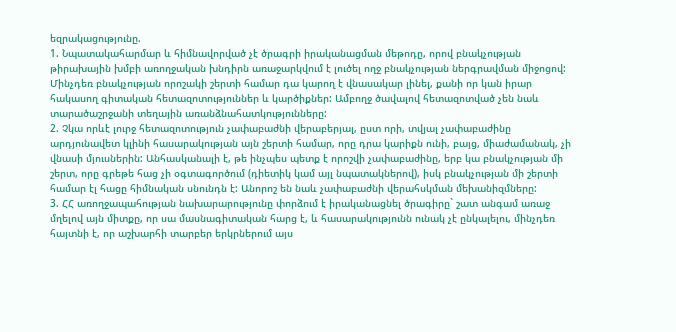եզրակացությունը.
1. Նպատակահարմար և հիմնավորված չէ ծրագրի իրականացման մեթոդը, որով բնակչության թիրախային խմբի առողջական խնդիրն առաջարկվում է լուծել ողջ բնակչության ներգրավման միջոցով: Մինչդեռ բնակչության որոշակի շերտի համար դա կարող է վնասակար լինել, քանի որ կան իրար հակասող գիտական հետազոտություններ և կարծիքներ: Ամբողջ ծավալով հետազոտված չեն նաև տարածաշրջանի տեղային առանձնահատկությունները:
2. Չկա որևէ լուրջ հետազոտություն չափաբաժնի վերաբերյալ, ըստ որի, տվյալ չափաբաժինը արդյունավետ կլինի հասարակության այն շերտի համար, որը դրա կարիքն ունի, բայց, միաժամանակ, չի վնասի մյուսներին: Անհասկանալի է, թե ինչպես պետք է որոշվի չափաբաժինը, երբ կա բնակչության մի շերտ, որը գրեթե հաց չի օգտագործում (դիետիկ կամ այլ նպատակներով), իսկ բնակչության մի շերտի համար էլ հացը հիմնական սնունդն է: Անորոշ են նաև չափաբաժնի վերահսկման մեխանիզմները:
3. ՀՀ առողջապահության նախարարությունը փորձում է իրականացնել ծրագիրը` շատ անգամ առաջ մղելով այն միտքը, որ սա մասնագիտական հարց է, և հասարակությունն ունակ չէ ընկալելու, մինչդեռ հայտնի է, որ աշխարհի տարբեր երկրներում այս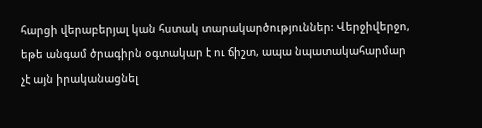հարցի վերաբերյալ կան հստակ տարակարծություններ: Վերջիվերջո, եթե անգամ ծրագիրն օգտակար է ու ճիշտ, ապա նպատակահարմար չէ այն իրականացնել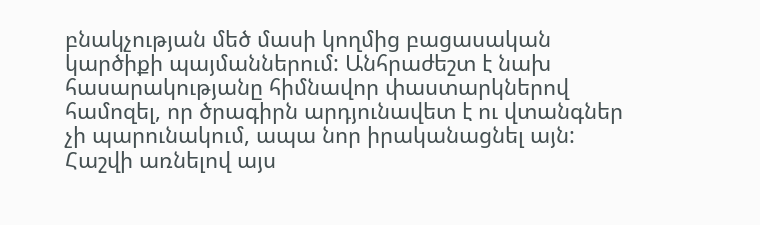բնակչության մեծ մասի կողմից բացասական կարծիքի պայմաններում: Անհրաժեշտ է նախ հասարակությանը հիմնավոր փաստարկներով համոզել, որ ծրագիրն արդյունավետ է ու վտանգներ չի պարունակում, ապա նոր իրականացնել այն:
Հաշվի առնելով այս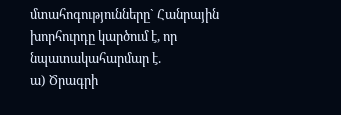մտահոգությունները` Հանրային խորհուրդը կարծում է, որ նպատակահարմար է.
ա) Ծրագրի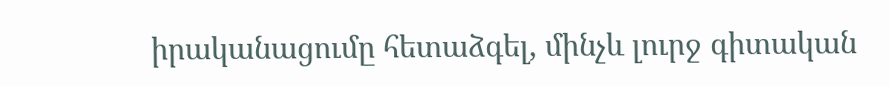իրականացումը հետաձգել, մինչև լուրջ գիտական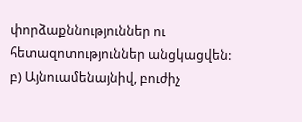փորձաքննություններ ու հետազոտություններ անցկացվեն:
բ) Այնուամենայնիվ, բուժիչ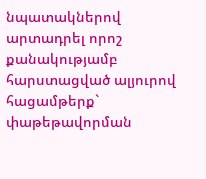նպատակներով արտադրել որոշ քանակությամբ հարստացված ալյուրով հացամթերք` փաթեթավորման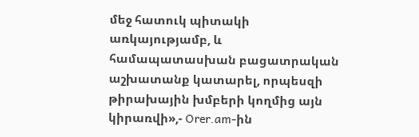մեջ հատուկ պիտակի առկայությամբ, և համապատասխան բացատրական աշխատանք կատարել, որպեսզի թիրախային խմբերի կողմից այն կիրառվի»,- Orer.am-ին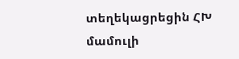տեղեկացրեցին ՀԽ մամուլի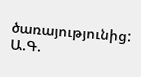ծառայությունից:
Ա.Գ.